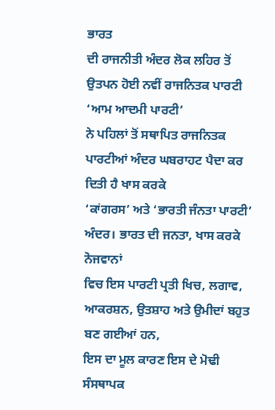ਭਾਰਤ
ਦੀ ਰਾਜਨੀਤੀ ਅੰਦਰ ਲੋਕ ਲਹਿਰ ਤੋਂ ਉਤਪਨ ਹੋਈ ਨਵੀਂ ਰਾਜਨਿਤਕ ਪਾਰਟੀ ‘ਆਮ ਆਦਮੀ ਪਾਰਟੀ’
ਨੇ ਪਹਿਲਾਂ ਤੋਂ ਸਥਾਪਿਤ ਰਾਜਨਿਤਕ ਪਾਰਟੀਆਂ ਅੰਦਰ ਘਬਰਾਹਟ ਪੈਦਾ ਕਰ ਦਿਤੀ ਹੈ ਖਾਸ ਕਰਕੇ
‘ਕਾਂਗਰਸ’ ਅਤੇ ‘ਭਾਰਤੀ ਜੰਨਤਾ ਪਾਰਟੀ’ ਅੰਦਰ। ਭਾਰਤ ਦੀ ਜਨਤਾ, ਖਾਸ ਕਰਕੇ ਨੋਜਵਾਨਾਂ
ਵਿਚ ਇਸ ਪਾਰਟੀ ਪ੍ਰਤੀ ਖਿਚ, ਲਗਾਵ, ਆਕਰਸ਼ਨ, ਉਤਸ਼ਾਹ ਅਤੇ ਉਮੀਦਾਂ ਬਹੁਤ ਬਣ ਗਈਆਂ ਹਨ,
ਇਸ ਦਾ ਮੂਲ ਕਾਰਣ ਇਸ ਦੇ ਮੋਢੀ ਸੰਸਥਾਪਕ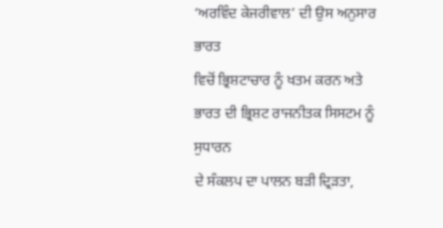‘ਅਰਵਿੰਦ ਕੇਜਰੀਵਾਲ’ ਦੀ ਉਸ ਅਨੁਸਾਰ ਭਾਰਤ
ਵਿਚੋਂ ਭ੍ਰਿਸ਼ਟਾਚਾਰ ਨੂੰ ਖਤਮ ਕਰਨ ਅਤੇ ਭਾਰਤ ਦੀ ਭ੍ਰਿਸ਼ਟ ਰਾਜਨੀਤਕ ਸਿਸਟਮ ਨੂੰ ਸੁਧਾਰਨ
ਦੇ ਸੰਕਲਪ ਦਾ ਪਾਲਨ ਬੜੀ ਦ੍ਰਿੜਤਾ,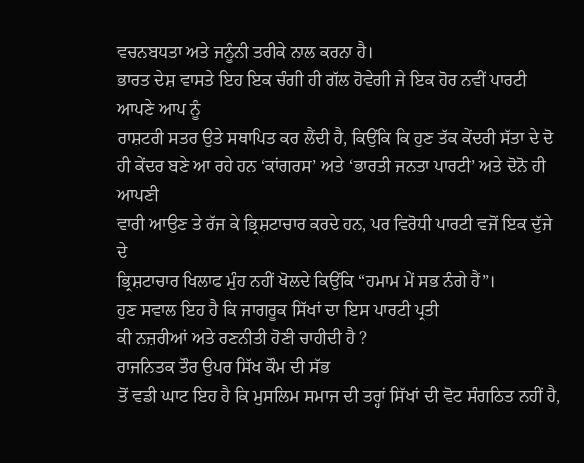ਵਚਨਬਧਤਾ ਅਤੇ ਜਨੂੰਨੀ ਤਰੀਕੇ ਨਾਲ ਕਰਨਾ ਹੈ।
ਭਾਰਤ ਦੇਸ਼ ਵਾਸਤੇ ਇਹ ਇਕ ਚੰਗੀ ਹੀ ਗੱਲ ਹੋਵੇਗੀ ਜੇ ਇਕ ਹੋਰ ਨਵੀਂ ਪਾਰਟੀ ਆਪਣੇ ਆਪ ਨੂੰ
ਰਾਸ਼ਟਰੀ ਸਤਰ ਉਤੇ ਸਥਾਪਿਤ ਕਰ ਲੈਂਦੀ ਹੈ, ਕਿਉਂਕਿ ਕਿ ਹੁਣ ਤੱਕ ਕੇਂਦਰੀ ਸੱਤਾ ਦੇ ਦੋ
ਹੀ ਕੇਂਦਰ ਬਣੇ ਆ ਰਹੇ ਹਨ ‘ਕਾਂਗਰਸ’ ਅਤੇ ‘ਭਾਰਤੀ ਜਨਤਾ ਪਾਰਟੀ’ ਅਤੇ ਦੋਨੋ ਹੀ ਆਪਣੀ
ਵਾਰੀ ਆਉਣ ਤੇ ਰੱਜ ਕੇ ਭ੍ਰਿਸ਼ਟਾਚਾਰ ਕਰਦੇ ਹਨ, ਪਰ ਵਿਰੋਧੀ ਪਾਰਟੀ ਵਜੋਂ ਇਕ ਦੁੱਜੇ ਦੇ
ਭ੍ਰਿਸ਼ਟਾਚਾਰ ਖਿਲਾਫ ਮੁੰਹ ਨਹੀਂ ਖੋਲਦੇ ਕਿਉਂਕਿ “ਹਮਾਮ ਮੇਂ ਸਭ ਨੰਗੇ ਹੈਂ”।
ਹੁਣ ਸਵਾਲ ਇਹ ਹੈ ਕਿ ਜਾਗਰੂਕ ਸਿੱਖਾਂ ਦਾ ਇਸ ਪਾਰਟੀ ਪ੍ਰਤੀ
ਕੀ ਨਜ਼ਰੀਆਂ ਅਤੇ ਰਣਨੀਤੀ ਹੋਣੀ ਚਾਹੀਦੀ ਹੈ ?
ਰਾਜਨਿਤਕ ਤੌਰ ਉਪਰ ਸਿੱਖ ਕੌਮ ਦੀ ਸੱਭ
ਤੋਂ ਵਡੀ ਘਾਟ ਇਹ ਹੈ ਕਿ ਮੁਸਲਿਮ ਸਮਾਜ ਦੀ ਤਰ੍ਹਾਂ ਸਿੱਖਾਂ ਦੀ ਵੋਟ ਸੰਗਠਿਤ ਨਹੀਂ ਹੈ,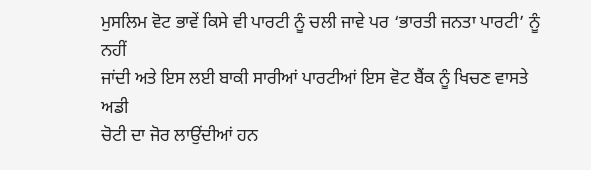ਮੁਸਲਿਮ ਵੋਟ ਭਾਵੇਂ ਕਿਸੇ ਵੀ ਪਾਰਟੀ ਨੂੰ ਚਲੀ ਜਾਵੇ ਪਰ ‘ਭਾਰਤੀ ਜਨਤਾ ਪਾਰਟੀ’ ਨੂੰ ਨਹੀਂ
ਜਾਂਦੀ ਅਤੇ ਇਸ ਲਈ ਬਾਕੀ ਸਾਰੀਆਂ ਪਾਰਟੀਆਂ ਇਸ ਵੋਟ ਬੈਂਕ ਨੂੰ ਖਿਚਣ ਵਾਸਤੇ ਅਡੀ
ਚੋਟੀ ਦਾ ਜੋਰ ਲਾਉਂਦੀਆਂ ਹਨ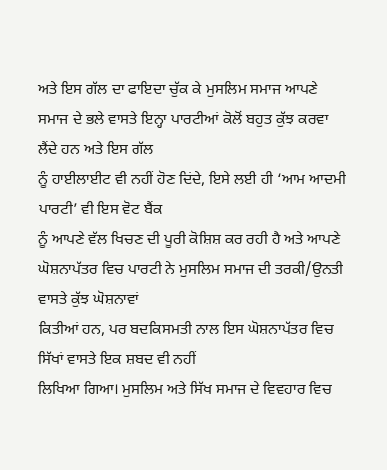ਅਤੇ ਇਸ ਗੱਲ ਦਾ ਫਾਇਦਾ ਚੁੱਕ ਕੇ ਮੁਸਲਿਮ ਸਮਾਜ ਆਪਣੇ
ਸਮਾਜ ਦੇ ਭਲੇ ਵਾਸਤੇ ਇਨ੍ਹਾ ਪਾਰਟੀਆਂ ਕੋਲੋਂ ਬਹੁਤ ਕੁੱਝ ਕਰਵਾ ਲੈਂਦੇ ਹਨ ਅਤੇ ਇਸ ਗੱਲ
ਨੂੰ ਹਾਈਲਾਈਟ ਵੀ ਨਹੀਂ ਹੋਣ ਦਿਂਦੇ, ਇਸੇ ਲਈ ਹੀ ‘ਆਮ ਆਦਮੀ ਪਾਰਟੀ’ ਵੀ ਇਸ ਵੋਟ ਬੈਂਕ
ਨੂੰ ਆਪਣੇ ਵੱਲ ਖਿਚਣ ਦੀ ਪੂਰੀ ਕੋਸ਼ਿਸ਼ ਕਰ ਰਹੀ ਹੈ ਅਤੇ ਆਪਣੇ
ਘੋਸ਼ਨਾਪੱਤਰ ਵਿਚ ਪਾਰਟੀ ਨੇ ਮੁਸਲਿਮ ਸਮਾਜ ਦੀ ਤਰਕੀ/ਉਨਤੀ ਵਾਸਤੇ ਕੁੱਝ ਘੋਸ਼ਨਾਵਾਂ
ਕਿਤੀਆਂ ਹਨ, ਪਰ ਬਦਕਿਸਮਤੀ ਨਾਲ ਇਸ ਘੋਸ਼ਨਾਪੱਤਰ ਵਿਚ ਸਿੱਖਾਂ ਵਾਸਤੇ ਇਕ ਸ਼ਬਦ ਵੀ ਨਹੀਂ
ਲਿਖਿਆ ਗਿਆ। ਮੁਸਲਿਮ ਅਤੇ ਸਿੱਖ ਸਮਾਜ ਦੇ ਵਿਵਹਾਰ ਵਿਚ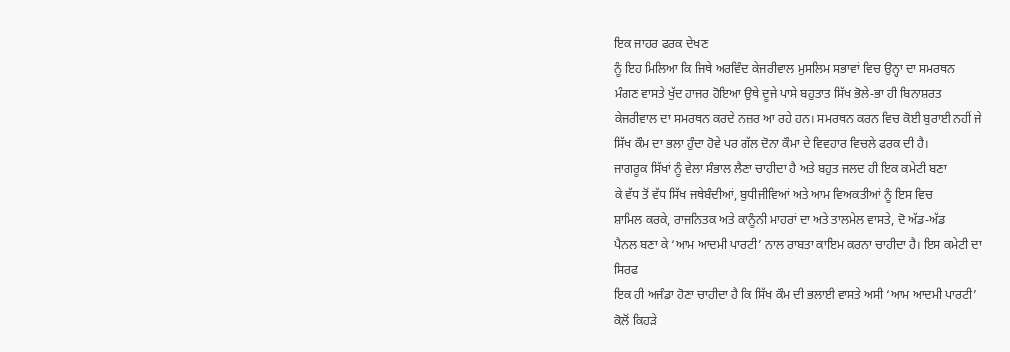ਇਕ ਜਾਹਰ ਫਰਕ ਦੇਖਣ
ਨੂੰ ਇਹ ਮਿਲਿਆ ਕਿ ਜਿਥੇ ਅਰਵਿੰਦ ਕੇਜਰੀਵਾਲ ਮੁਸਲਿਮ ਸਭਾਵਾਂ ਵਿਚ ਉਨ੍ਹਾ ਦਾ ਸਮਰਥਨ
ਮੰਗਣ ਵਾਸਤੇ ਖੁੱਦ ਹਾਜਰ ਹੋਇਆ ਉਥੇ ਦੂਜੇ ਪਾਸੇ ਬਹੁਤਾਤ ਸਿੱਖ ਭੋਲੇ-ਭਾ ਹੀ ਬਿਨਾਸ਼ਰਤ
ਕੇਜਰੀਵਾਲ ਦਾ ਸਮਰਥਨ ਕਰਦੇ ਨਜ਼ਰ ਆ ਰਹੇ ਹਨ। ਸਮਰਥਨ ਕਰਨ ਵਿਚ ਕੋਈ ਬੁਰਾਈ ਨਹੀਂ ਜੇ
ਸਿੱਖ ਕੌਮ ਦਾ ਭਲਾ ਹੁੰਦਾ ਹੋਵੇ ਪਰ ਗੱਲ ਦੋਨਾ ਕੌਮਾ ਦੇ ਵਿਵਹਾਰ ਵਿਚਲੇ ਫਰਕ ਦੀ ਹੈ।
ਜਾਗਰੂਕ ਸਿੱਖਾਂ ਨੂੰ ਵੇਲਾ ਸੰਭਾਲ ਲੈਣਾ ਚਾਹੀਦਾ ਹੈ ਅਤੇ ਬਹੁਤ ਜਲਦ ਹੀ ਇਕ ਕਮੇਟੀ ਬਣਾ
ਕੇ ਵੱਧ ਤੋਂ ਵੱਧ ਸਿੱਖ ਜਥੇਬੰਦੀਆਂ, ਬੁਧੀਜੀਵਿਆਂ ਅਤੇ ਆਮ ਵਿਅਕਤੀਆਂ ਨੂੰ ਇਸ ਵਿਚ
ਸ਼ਾਮਿਲ ਕਰਕੇ, ਰਾਜਨਿਤਕ ਅਤੇ ਕਾਨੂੰਨੀ ਮਾਹਰਾਂ ਦਾ ਅਤੇ ਤਾਲਮੇਲ ਵਾਸਤੇ, ਦੋ ਅੱਡ-ਅੱਡ
ਪੈਨਲ ਬਣਾ ਕੇ ‘ਆਮ ਆਦਮੀ ਪਾਰਟੀ’ ਨਾਲ ਰਾਬਤਾ ਕਾਇਮ ਕਰਨਾ ਚਾਹੀਦਾ ਹੈ। ਇਸ ਕਮੇਟੀ ਦਾ
ਸਿਰਫ
ਇਕ ਹੀ ਅਜੰਡਾ ਹੋਣਾ ਚਾਹੀਦਾ ਹੈ ਕਿ ਸਿੱਖ ਕੌਮ ਦੀ ਭਲਾਈ ਵਾਸਤੇ ਅਸੀ ‘ਆਮ ਆਦਮੀ ਪਾਰਟੀ’
ਕੋਲੋਂ ਕਿਹੜੇ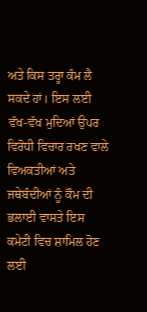ਅਤੇ ਕਿਸ ਤਰ੍ਹਾ ਕੰਮ ਲੈ ਸਕਦੇ ਹਾਂ। ਇਸ ਲਈ ਵੱਖ-ਵੱਖ ਮੁਦਿਆਂ ਉਪਰ
ਵਿਰੋਧੀ ਵਿਚਾਰ ਰਖਣ ਵਾਲੇ ਵਿਅਕਤੀਆਂ ਅਤੇ ਜਥੇਬੰਦੀਆਂ ਨੂੰ ਕੌਮ ਦੀ ਭਲਾਈ ਵਾਸਤੇ ਇਸ
ਕਮੇਟੀ ਵਿਚ ਸ਼ਾਮਿਲ ਹੋਣ ਲਈ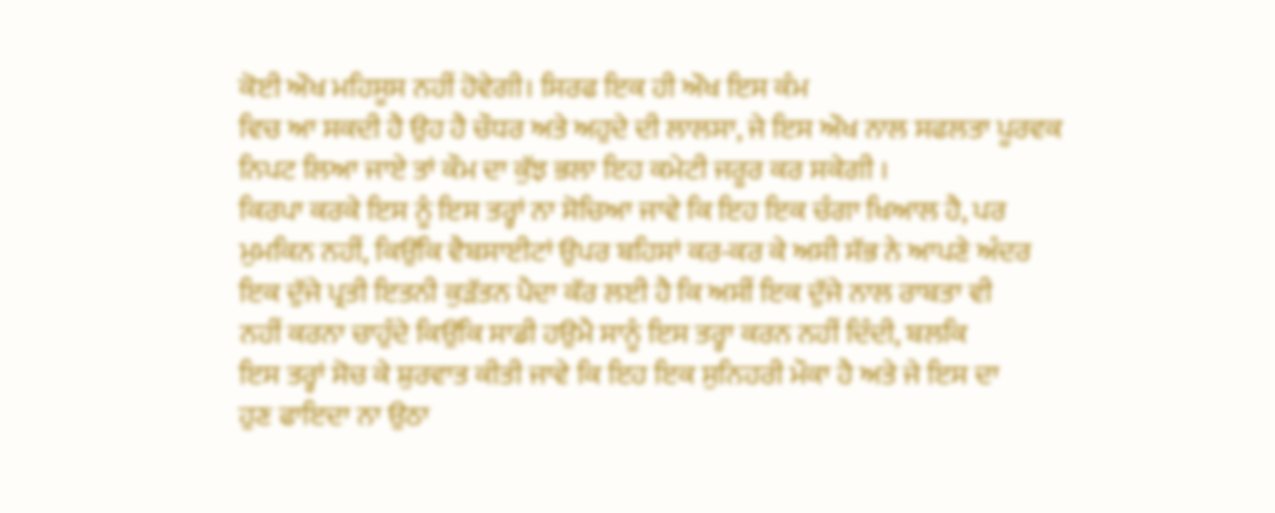ਕੋਈ ਔਖ ਮਹਿਸੂਸ ਨਹੀਂ ਹੋਵੇਗੀ। ਸਿਰਫ ਇਕ ਹੀ ਔਖ ਇਸ ਕੰਮ
ਵਿਚ ਆ ਸਕਦੀ ਹੈ ਉਹ ਹੈ ਚੌਧਰ ਅਤੇ ਅਹੁਦੇ ਦੀ ਲਾਲਸਾ, ਜੇ ਇਸ ਔਖ ਨਾਲ ਸਫਲਤਾ ਪੂਰਵਕ
ਨਿਪਟ ਲਿਆ ਜਾਏ ਤਾਂ ਕੌਮ ਦਾ ਕੁੱਝ ਭਲਾ ਇਹ ਕਮੇਟੀ ਜਰੂਰ ਕਰ ਸਕੇਗੀ ।
ਕਿਰਪਾ ਕਰਕੇ ਇਸ ਨੂੰ ਇਸ ਤਰ੍ਹਾਂ ਨਾ ਸੋਚਿਆ ਜਾਵੇ ਕਿ ਇਹ ਇਕ ਚੰਗਾ ਖਿਆਲ ਹੈ, ਪਰ
ਮੁਮਕਿਨ ਨਹੀਂ, ਕਿਉਂਕਿ ਵੈਬਸਾਈਟਾਂ ਉਪਰ ਬਹਿਸਾਂ ਕਰ-ਕਰ ਕੇ ਅਸੀ ਸੱਭ ਨੇ ਆਪਣੇ ਅੰਦਰ
ਇਕ ਦੁੱਜੇ ਪ੍ਰਤੀ ਇਤਨੀ ਕੁੜੱਤਨ ਪੈਦਾ ਕੱਰ ਲਈ ਹੈ ਕਿ ਅਸੀਂ ਇਕ ਦੁੱਜੇ ਨਾਲ ਰਾਬਤਾ ਵੀ
ਨਹੀਂ ਕਰਨਾ ਚਾਹੁੰਦੇ ਕਿਉਂਕਿ ਸਾਡੀ ਹਉਮੈ ਸਾਨੂੰ ਇਸ ਤਰ੍ਹਾ ਕਰਨ ਨਹੀਂ ਦਿੰਦੀ, ਬਲਕਿ
ਇਸ ਤਰ੍ਹਾਂ ਸੋਚ ਕੇ ਸ਼ੁਰਵਾਤ ਕੀਤੀ ਜਾਵੇ ਕਿ ਇਹ ਇਕ ਸੁਨਿਹਰੀ ਮੌਕਾ ਹੈ ਅਤੇ ਜੇ ਇਸ ਦਾ
ਹੁਣ ਫਾਇਦਾ ਨਾ ਉਠਾ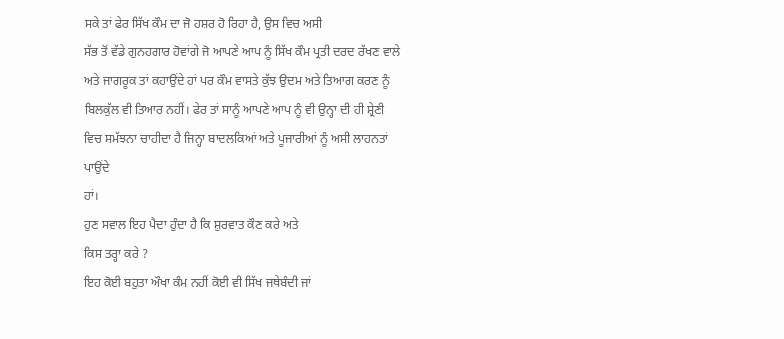ਸਕੇ ਤਾਂ ਫੇਰ ਸਿੱਖ ਕੌਮ ਦਾ ਜੋ ਹਸ਼ਰ ਹੋ ਰਿਹਾ ਹੈ, ਉਸ ਵਿਚ ਅਸੀ
ਸੱਭ ਤੋਂ ਵੱਡੇ ਗੁਨਹਗਾਰ ਹੋਵਾਂਗੇ ਜੋ ਆਪਣੇ ਆਪ ਨੂੰ ਸਿੱਖ ਕੌਮ ਪ੍ਰਤੀ ਦਰਦ ਰੱਖਣ ਵਾਲੇ
ਅਤੇ ਜਾਗਰੂਕ ਤਾਂ ਕਹਾਉਂਦੇ ਹਾਂ ਪਰ ਕੌਮ ਵਾਸਤੇ ਕੁੱਝ ਉਦਮ ਅਤੇ ਤਿਆਗ ਕਰਣ ਨੂੰ
ਬਿਲਕੁੱਲ ਵੀ ਤਿਆਰ ਨਹੀਂ। ਫੇਰ ਤਾਂ ਸਾਨੂੰ ਆਪਣੇ ਆਪ ਨੂੰ ਵੀ ਉਨ੍ਹਾ ਦੀ ਹੀ ਸ਼੍ਰੇਣੀ
ਵਿਚ ਸਮੱਝਨਾ ਚਾਹੀਦਾ ਹੈ ਜਿਨ੍ਹਾ ਬਾਦਲਕਿਆਂ ਅਤੇ ਪੂਜਾਰੀਆਂ ਨੂੰ ਅਸੀ ਲਾਹਨਤਾਂ ਪਾਉਂਦੇ
ਹਾਂ।
ਹੁਣ ਸਵਾਲ ਇਹ ਪੈਦਾ ਹੁੰਦਾ ਹੈ ਕਿ ਸ਼ੁਰਵਾਤ ਕੌਣ ਕਰੇ ਅਤੇ
ਕਿਸ ਤਰ੍ਹਾ ਕਰੇ ?
ਇਹ ਕੋਈ ਬਹੁਤਾ ਔਖਾ ਕੰਮ ਨਹੀਂ ਕੋਈ ਵੀ ਸਿੱਖ ਜਥੇਬੰਦੀ ਜਾਂ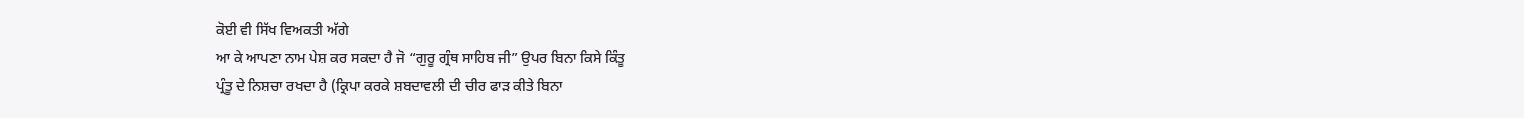ਕੋਈ ਵੀ ਸਿੱਖ ਵਿਅਕਤੀ ਅੱਗੇ
ਆ ਕੇ ਆਪਣਾ ਨਾਮ ਪੇਸ਼ ਕਰ ਸਕਦਾ ਹੈ ਜੋ “ਗੁਰੂ ਗ੍ਰੰਥ ਸਾਹਿਬ ਜੀ” ਉਪਰ ਬਿਨਾ ਕਿਸੇ ਕਿੰਤੂ
ਪ੍ਰੰਤੂ ਦੇ ਨਿਸ਼ਚਾ ਰਖਦਾ ਹੈ (ਕ੍ਰਿਪਾ ਕਰਕੇ ਸ਼ਬਦਾਵਲੀ ਦੀ ਚੀਰ ਫਾੜ ਕੀਤੇ ਬਿਨਾ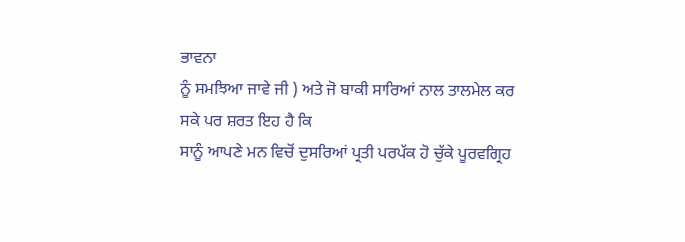ਭਾਵਨਾ
ਨੂੰ ਸਮਝਿਆ ਜਾਵੇ ਜੀ ) ਅਤੇ ਜੋ ਬਾਕੀ ਸਾਰਿਆਂ ਨਾਲ ਤਾਲਮੇਲ ਕਰ ਸਕੇ ਪਰ ਸ਼ਰਤ ਇਹ ਹੈ ਕਿ
ਸਾਨੂੰ ਆਪਣੇ ਮਨ ਵਿਚੋਂ ਦੁਸਰਿਆਂ ਪ੍ਰਤੀ ਪਰਪੱਕ ਹੋ ਚੁੱਕੇ ਪੂਰਵਗ੍ਰਿਹ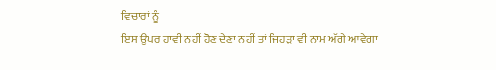ਵਿਚਾਰਾਂ ਨੂੰ
ਇਸ ਉਪਰ ਹਾਵੀ ਨਹੀਂ ਹੋਣ ਦੇਣਾ ਨਹੀਂ ਤਾਂ ਜਿਹੜਾ ਵੀ ਨਾਮ ਅੱਗੇ ਆਵੇਗਾ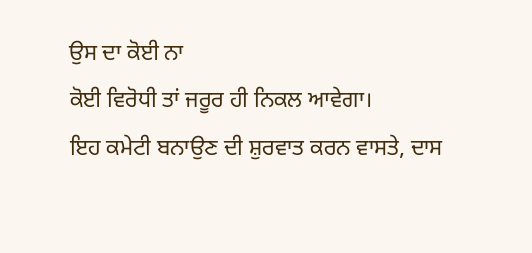ਉਸ ਦਾ ਕੋਈ ਨਾ
ਕੋਈ ਵਿਰੋਧੀ ਤਾਂ ਜਰੂਰ ਹੀ ਨਿਕਲ ਆਵੇਗਾ।
ਇਹ ਕਮੇਟੀ ਬਨਾਉਣ ਦੀ ਸ਼ੁਰਵਾਤ ਕਰਨ ਵਾਸਤੇ, ਦਾਸ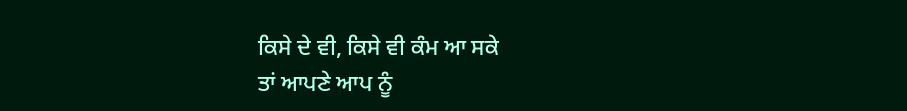ਕਿਸੇ ਦੇ ਵੀ, ਕਿਸੇ ਵੀ ਕੰਮ ਆ ਸਕੇ
ਤਾਂ ਆਪਣੇ ਆਪ ਨੂੰ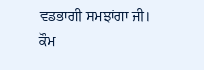ਵਡਭਾਗੀ ਸਮਝਾਂਗਾ ਜੀ।
ਕੌਮ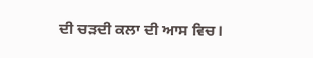ਦੀ ਚੜਦੀ ਕਲਾ ਦੀ ਆਸ ਵਿਚ।